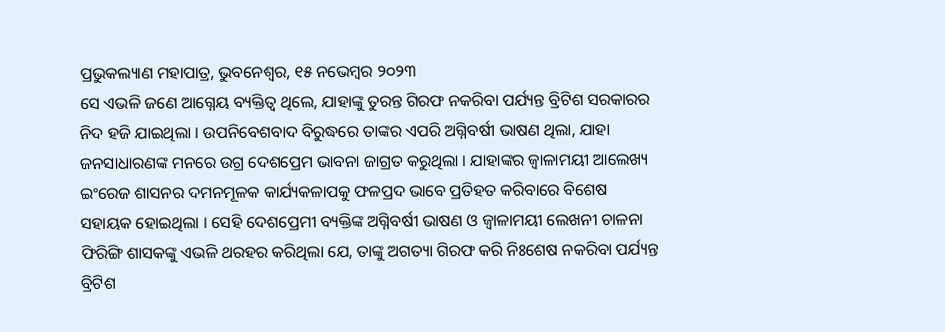ପ୍ରଭୁକଲ୍ୟାଣ ମହାପାତ୍ର, ଭୁବନେଶ୍ୱର, ୧୫ ନଭେମ୍ବର ୨୦୨୩
ସେ ଏଭଳି ଜଣେ ଆଗ୍ନେୟ ବ୍ୟକ୍ତିତ୍ୱ ଥିଲେ, ଯାହାଙ୍କୁ ତୁରନ୍ତ ଗିରଫ ନକରିବା ପର୍ଯ୍ୟନ୍ତ ବ୍ରିଟିଶ ସରକାରର ନିଦ ହଜି ଯାଇଥିଲା । ଉପନିବେଶବାଦ ବିରୁଦ୍ଧରେ ତାଙ୍କର ଏପରି ଅଗ୍ନିବର୍ଷୀ ଭାଷଣ ଥିଲା, ଯାହା ଜନସାଧାରଣଙ୍କ ମନରେ ଉଗ୍ର ଦେଶପ୍ରେମ ଭାବନା ଜାଗ୍ରତ କରୁଥିଲା । ଯାହାଙ୍କର ଜ୍ୱାଳାମୟୀ ଆଲେଖ୍ୟ ଇଂରେଜ ଶାସନର ଦମନମୂଳକ କାର୍ଯ୍ୟକଳାପକୁ ଫଳପ୍ରଦ ଭାବେ ପ୍ରତିହତ କରିବାରେ ବିଶେଷ ସହାୟକ ହୋଇଥିଲା । ସେହି ଦେଶପ୍ରେମୀ ବ୍ୟକ୍ତିଙ୍କ ଅଗ୍ନିବର୍ଷୀ ଭାଷଣ ଓ ଜ୍ୱାଳାମୟୀ ଲେଖନୀ ଚାଳନା ଫିରିଙ୍ଗି ଶାସକଙ୍କୁ ଏଭଳି ଥରହର କରିଥିଲା ଯେ, ତାଙ୍କୁ ଅଗତ୍ୟା ଗିରଫ କରି ନିଃଶେଷ ନକରିବା ପର୍ଯ୍ୟନ୍ତ ବ୍ରିଟିଶ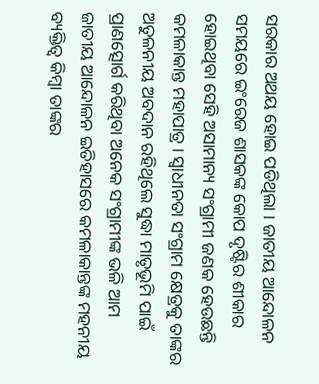ସରକାର ଅଥୟ ହୋଇ ପଡିଥିଲା । ଜାତୀୟ ଆନ୍ଦୋଳନ ସମୟରେ ଇଂରେଜ ଶାସକଙ୍କ କୋପ ଦୃଷ୍ଟିର ଶୀକାର ହୋଇଥିବା ସେହି ଅସାମାନ୍ୟ ସଂଗ୍ରାମୀ ଜଣକ ହେଉଛନ୍ତି କମଳାକାନ୍ତ ମହାପାତ୍ର । ସ୍ୱାଧୀନତା ସଂଗ୍ରାମ କ୍ଷେତ୍ରକୁ ତାଙ୍କର ଅତୁଳନୀୟ ଅବଦାନ ରହିଥିଲେ ସୁଦ୍ଧା ମାତୃଭୂମି ପାଇଁ ପ୍ରାଣତ୍ସୋର୍ଗ କରିଥିବା ଅନେକ ସଂଗ୍ରାମୀଙ୍କ ଭଳି ଆମ ଜାତୀୟ ଆନ୍ଦୋଳନ ଇତିହାସରେ କମଳାକାନ୍ତଙ୍କ ମହନୀୟ ବ୍ୟକ୍ତିତ୍ୱ କିମ୍ବା ତାଙ୍କର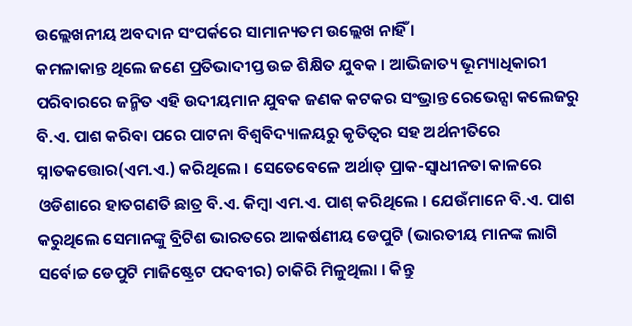ଉଲ୍ଲେଖନୀୟ ଅବଦାନ ସଂପର୍କରେ ସାମାନ୍ୟତମ ଉଲ୍ଲେଖ ନାହିଁ ।
କମଳାକାନ୍ତ ଥିଲେ ଜଣେ ପ୍ରତିଭାଦୀପ୍ତ ଉଚ୍ଚ ଶିକ୍ଷିତ ଯୁବକ । ଆଭିଜାତ୍ୟ ଭୂମ୍ୟାଧିକାରୀ ପରିବାରରେ ଜନ୍ମିତ ଏହି ଉଦୀୟମାନ ଯୁବକ ଜଣକ କଟକର ସଂଭ୍ରାନ୍ତ ରେଭେନ୍ସା କଲେଜରୁ ବି.ଏ. ପାଶ କରିବା ପରେ ପାଟନା ବିଶ୍ୱବିଦ୍ୟାଳୟରୁ କୃତିତ୍ୱର ସହ ଅର୍ଥନୀତିରେ ସ୍ନାତକତ୍ତୋର(ଏମ.ଏ.) କରିଥିଲେ । ସେତେବେଳେ ଅର୍ଥାତ୍ ପ୍ରାକ-ସ୍ୱାଧୀନତା କାଳରେ ଓଡିଶାରେ ହାତଗଣତି ଛାତ୍ର ବି.ଏ. କିମ୍ବା ଏମ.ଏ. ପାଶ୍ କରିଥିଲେ । ଯେଉଁମାନେ ବି.ଏ. ପାଶ କରୁଥିଲେ ସେମାନଙ୍କୁ ବ୍ରିଟିଶ ଭାରତରେ ଆକର୍ଷଣୀୟ ଡେପୁଟି (ଭାରତୀୟ ମାନଙ୍କ ଲାଗି ସର୍ବୋଚ୍ଚ ଡେପୁଟି ମାଜିଷ୍ଟ୍ରେଟ ପଦବୀର) ଚାକିରି ମିଳୁଥିଲା । କିନ୍ତୁ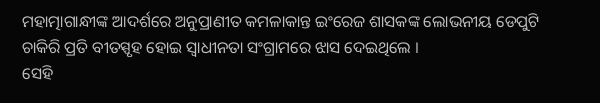ମହାତ୍ମାଗାନ୍ଧୀଙ୍କ ଆଦର୍ଶରେ ଅନୁପ୍ରାଣୀତ କମଳାକାନ୍ତ ଇଂରେଜ ଶାସକଙ୍କ ଲୋଭନୀୟ ଡେପୁଟି ଚାକିରି ପ୍ରତି ବୀତସ୍ପୃହ ହୋଇ ସ୍ୱାଧୀନତା ସଂଗ୍ରାମରେ ଝାସ ଦେଇଥିଲେ ।
ସେହି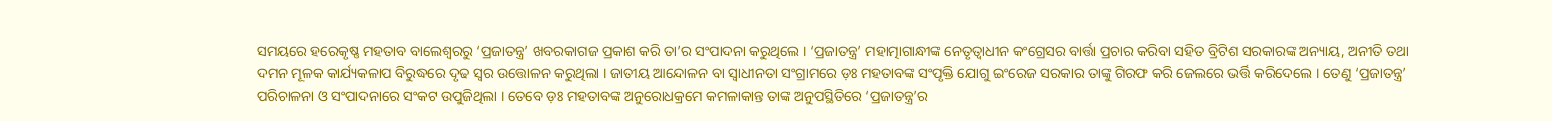ସମୟରେ ହରେକୃଷ୍ଣ ମହତାବ ବାଲେଶ୍ୱରରୁ ‘ପ୍ରଜାତନ୍ତ୍ର’ ଖବରକାଗଜ ପ୍ରକାଶ କରି ତା’ର ସଂପାଦନା କରୁଥିଲେ । ‘ପ୍ରଜାତନ୍ତ୍ର’ ମହାତ୍ମାଗାନ୍ଧୀଙ୍କ ନେତୃତ୍ୱାଧୀନ କଂଗ୍ରେସର ବାର୍ତ୍ତା ପ୍ରଚାର କରିବା ସହିତ ବ୍ରିଟିଶ ସରକାରଙ୍କ ଅନ୍ୟାୟ, ଅନୀତି ତଥା ଦମନ ମୂଳକ କାର୍ଯ୍ୟକଳାପ ବିରୁଦ୍ଧରେ ଦୃଢ ସ୍ୱର ଉତ୍ତୋଳନ କରୁଥିଲା । ଜାତୀୟ ଆନ୍ଦୋଳନ ବା ସ୍ୱାଧୀନତା ସଂଗ୍ରାମରେ ଡ଼ଃ ମହତାବଙ୍କ ସଂପୃକ୍ତି ଯୋଗୁ ଇଂରେଜ ସରକାର ତାଙ୍କୁ ଗିରଫ କରି ଜେଲରେ ଭର୍ତ୍ତି କରିଦେଲେ । ତେଣୁ ‘ପ୍ରଜାତନ୍ତ୍ର’ ପରିଚାଳନା ଓ ସଂପାଦନାରେ ସଂକଟ ଉପୁଜିଥିଲା । ତେବେ ଡ଼ଃ ମହତାବଙ୍କ ଅନୁରୋଧକ୍ରମେ କମଳାକାନ୍ତ ତାଙ୍କ ଅନୁପସ୍ଥିତିରେ ‘ପ୍ରଜାତନ୍ତ୍ର’ର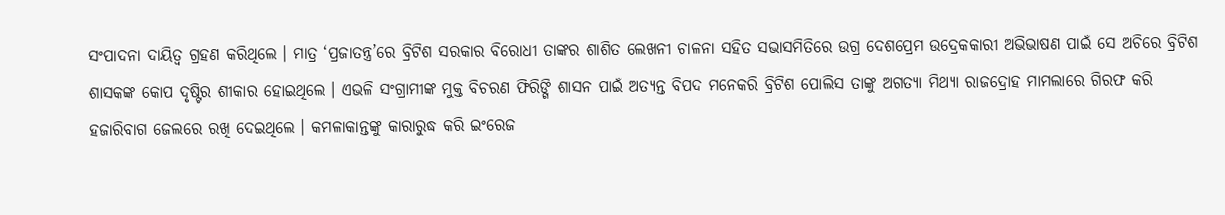ସଂପାଦନା ଦାୟିତ୍ୱ ଗ୍ରହଣ କରିଥିଲେ । ମାତ୍ର ‘ପ୍ରଜାତନ୍ତ୍ର’ରେ ବ୍ରିଟିଶ ସରକାର ବିରୋଧୀ ତାଙ୍କର ଶାଶିତ ଲେଖନୀ ଚାଳନା ସହିତ ସଭାସମିତିରେ ଉଗ୍ର ଦେଶପ୍ରେମ ଉଦ୍ରେକକାରୀ ଅଭିଭାଷଣ ପାଇଁ ସେ ଅଚିରେ ବ୍ରିଟିଶ ଶାସକଙ୍କ କୋପ ଦୃଷ୍ଟିର ଶୀକାର ହୋଇଥିଲେ । ଏଭଳି ସଂଗ୍ରାମୀଙ୍କ ମୁକ୍ତ ବିଚରଣ ଫିରିଙ୍ଗି ଶାସନ ପାଇଁ ଅତ୍ୟନ୍ତ ବିପଦ ମନେକରି ବ୍ରିଟିଶ ପୋଲିସ ତାଙ୍କୁ ଅଗତ୍ୟା ମିଥ୍ୟା ରାଜଦ୍ରୋହ ମାମଲାରେ ଗିରଫ କରି ହଜାରିବାଗ ଜେଲରେ ରଖି ଦେଇଥିଲେ । କମଳାକାନ୍ତଙ୍କୁ କାରାରୁଦ୍ଧ କରି ଇଂରେଜ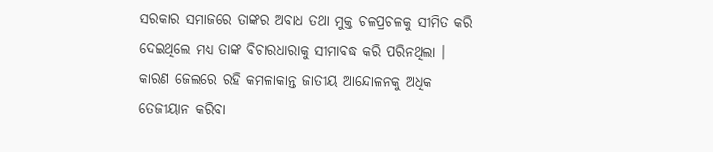ସରକାର ସମାଜରେ ତାଙ୍କର ଅବାଧ ତଥା ମୁକ୍ତ ଚଳପ୍ରଚଳକୁ ସୀମିତ କରି ଦେଇଥିଲେ ମଧ୍ୟ ତାଙ୍କ ବିଚାରଧାରାକୁ ସୀମାବଦ୍ଧ କରି ପରିନଥିଲା । କାରଣ ଜେଲରେ ରହି କମଳାକାନ୍ତ ଜାତୀୟ ଆନ୍ଦୋଳନକୁ ଅଧିକ ତେଜୀୟାନ କରିବା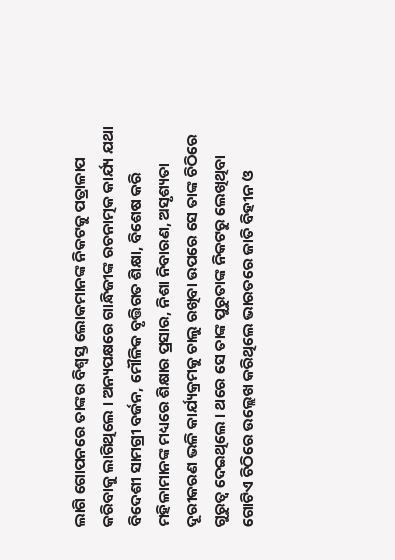ଲାଗି ଗୋପନରେ ତାଙ୍କର ବିଶ୍ୱସ୍ତ ଲୋକମାନଙ୍କ ନିକଟକୁ ପତ୍ରାଳାପ କରିବାକୁ ଲାଗିଥିଲେ । ଅନ୍ୟପକ୍ଷରେ ଗାନ୍ଧିଜୀଙ୍କ ରଚନାତ୍ମକ କାର୍ଯ୍ୟ ଯଥା ବିଦେଶୀ ସାମଗ୍ରୀ ବର୍ଜନ, ମୌଳିକ ବୃତ୍ତିଗତ ଶିକ୍ଷା, ବିଶେଷ କରି ମହିଳାମାନଙ୍କ ମଧ୍ୟରେ ଶିକ୍ଷାର ପ୍ରସାର, ନିଶା ନିବାରଣ, ଅସୃଶ୍ୟତା ଦୂରୀକରଣ ଭଳି କାର୍ଯ୍ୟକ୍ରମକୁ ଚାଲୁ ରଖିବା ଉପରେ ସେ ତାଙ୍କ ଚିଠିରେ ଗୁରୁତ୍ୱ ଦେଇଥିଲେ । ଥରେ ସେ ତାଙ୍କ ପୁରୁତାଙ୍କ ନିକଟରୁ ଲେଖିଥିବା ଗୋଟିଏ ଚିଠିରେ ଉଲ୍ଲେଖ କରିଥିଲେ ଭାରତରେ ଜାତି ବିହୀନ ଓ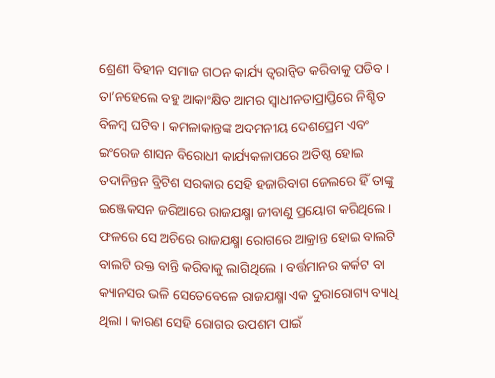ଶ୍ରେଣୀ ବିହୀନ ସମାଜ ଗଠନ କାର୍ଯ୍ୟ ତ୍ୱରାନ୍ୱିତ କରିବାକୁ ପଡିବ । ତା’ନହେଲେ ବହୁ ଆକାଂକ୍ଷିତ ଆମର ସ୍ୱାଧୀନତାପ୍ରାପ୍ତିରେ ନିଶ୍ଚିତ ବିଳମ୍ବ ଘଟିବ । କମଳାକାନ୍ତଙ୍କ ଅଦମନୀୟ ଦେଶପ୍ରେମ ଏବଂ ଇଂରେଜ ଶାସନ ବିରୋଧୀ କାର୍ଯ୍ୟକଳାପରେ ଅତିଷ୍ଠ ହୋଇ ତଦାନିନ୍ତନ ବ୍ରିଟିଶ ସରକାର ସେହି ହଜାରିବାଗ ଜେଲରେ ହିଁ ତାଙ୍କୁ ଇଞ୍ଜେକସନ ଜରିଆରେ ରାଜଯକ୍ଷ୍ମା ଜୀବାଣୁ ପ୍ରୟୋଗ କରିଥିଲେ । ଫଳରେ ସେ ଅଚିରେ ରାଜଯକ୍ଷ୍ମା ରୋଗରେ ଆକ୍ରାନ୍ତ ହୋଇ ବାଲଟି ବାଲଟି ରକ୍ତ ବାନ୍ତି କରିବାକୁ ଲାଗିଥିଲେ । ବର୍ତ୍ତମାନର କର୍କଟ ବା କ୍ୟାନସର ଭଳି ସେତେବେଳେ ରାଜଯକ୍ଷ୍ମା ଏକ ଦୁରାରୋଗ୍ୟ ବ୍ୟାଧି ଥିଲା । କାରଣ ସେହି ରୋଗର ଉପଶମ ପାଇଁ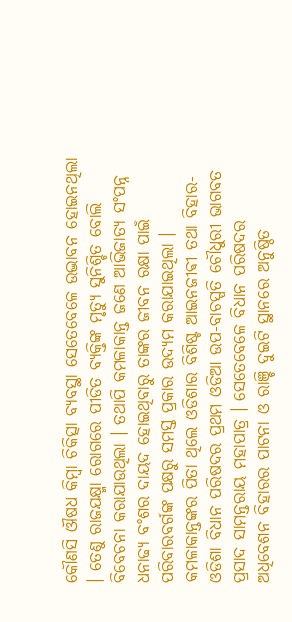କୌଣସି ଔଷଧ କିମ୍ବା ଚିକିତ୍ସା ବ୍ୟବସ୍ଥା ସେତେବେଳେ ଉଦ୍ଭାବନ ହୋଇନଥିଲା । ତେଣୁ ରାଜଯକ୍ଷ୍ମା ରୋଗରେ ପୀଡିତ ବ୍ୟକ୍ତିଙ୍କ ମୃତ୍ୟୁ ସୁନିଶ୍ଚିତ ବୋଲି ବିବେଚନା କରାଯାଉଥିଲା । ତଥାପି କମଳାକାନ୍ତ ଜଣେ ଆଭିଜାତ୍ୟ ସଂପନ୍ନ ଧନାଢ୍ୟ ବଂଶର ଦାୟଦ ହୋଇଥିବାରୁ ତାଙ୍କର ଜୀବନ ରକ୍ଷା ପାଇଁ ପରିବାରବର୍ଗଙ୍କ ପକ୍ଷରୁ ସମସ୍ତ ପ୍ରକାର ଉଦ୍ୟମ କରାଯାଇଥିଲା ।
କମଳାକାନ୍ତଙ୍କର ପିତା ଥିଲେ ଓଡିଶାର ବିଶିଷ୍ଟ ଆଇନଜୀଵୀ ତଥା ବିହାର-ଓଡିଶା ବିଧାନ ପରିଷଦର ପ୍ରଥମ ଓଡିଆ ଉପ-ବାଚସ୍ପତି ଚୌଧୁରୀ ଭାଗବତ ପ୍ରସାଦ ସାମନ୍ତରାୟ ମହାପାତ୍ର । ସେତେବେଳେ ବିଧାନ ପରିଷଦର ଅଧିବେଶନ ବିହାରର ପାଟନା ଓ ରାଞ୍ଚି ଦୁଇଟି ସ୍ଥାନରେ ଅନୁଷ୍ଠିତ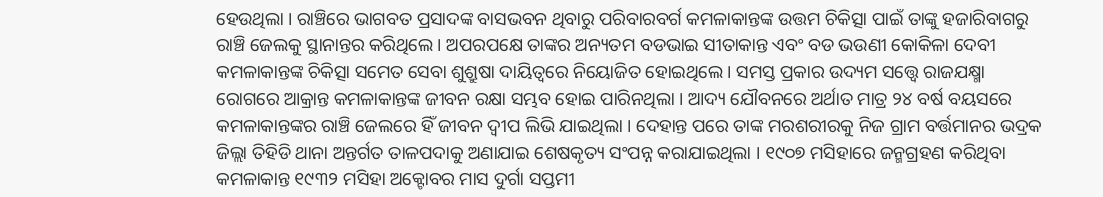ହେଉଥିଲା । ରାଞ୍ଚିରେ ଭାଗବତ ପ୍ରସାଦଙ୍କ ବାସଭବନ ଥିବାରୁ ପରିବାରବର୍ଗ କମଳାକାନ୍ତଙ୍କ ଉତ୍ତମ ଚିକିତ୍ସା ପାଇଁ ତାଙ୍କୁ ହଜାରିବାଗରୁ ରାଞ୍ଚି ଜେଲକୁ ସ୍ଥାନାନ୍ତର କରିଥିଲେ । ଅପରପକ୍ଷେ ତାଙ୍କର ଅନ୍ୟତମ ବଡଭାଇ ସୀତାକାନ୍ତ ଏବଂ ବଡ ଭଉଣୀ କୋକିଳା ଦେବୀ କମଳାକାନ୍ତଙ୍କ ଚିକିତ୍ସା ସମେତ ସେବା ଶୁଶ୍ରୁଷା ଦାୟିତ୍ୱରେ ନିୟୋଜିତ ହୋଇଥିଲେ । ସମସ୍ତ ପ୍ରକାର ଉଦ୍ୟମ ସତ୍ତ୍ୱେ ରାଜଯକ୍ଷ୍ମା ରୋଗରେ ଆକ୍ରାନ୍ତ କମଳାକାନ୍ତଙ୍କ ଜୀବନ ରକ୍ଷା ସମ୍ଭବ ହୋଇ ପାରିନଥିଲା । ଆଦ୍ୟ ଯୌବନରେ ଅର୍ଥାତ ମାତ୍ର ୨୪ ବର୍ଷ ବୟସରେ କମଳାକାନ୍ତଙ୍କର ରାଞ୍ଚି ଜେଲରେ ହିଁ ଜୀବନ ଦ୍ୱୀପ ଲିଭି ଯାଇଥିଲା । ଦେହାନ୍ତ ପରେ ତାଙ୍କ ମରଶରୀରକୁ ନିଜ ଗ୍ରାମ ବର୍ତ୍ତମାନର ଭଦ୍ରକ ଜିଲ୍ଲା ତିହିଡି ଥାନା ଅନ୍ତର୍ଗତ ତାଳପଦାକୁ ଅଣାଯାଇ ଶେଷକୃତ୍ୟ ସଂପନ୍ନ କରାଯାଇଥିଲା । ୧୯୦୭ ମସିହାରେ ଜନ୍ମଗ୍ରହଣ କରିଥିବା କମଳାକାନ୍ତ ୧୯୩୨ ମସିହା ଅକ୍ଟୋବର ମାସ ଦୁର୍ଗା ସପ୍ତମୀ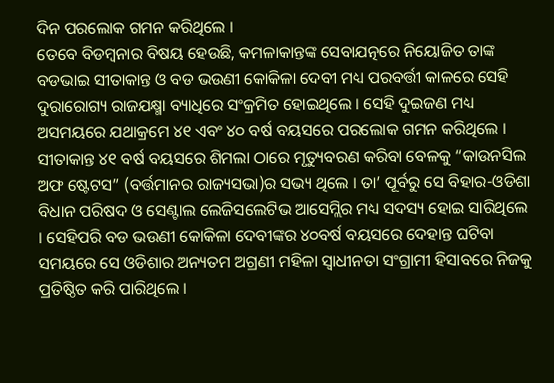ଦିନ ପରଲୋକ ଗମନ କରିଥିଲେ ।
ତେବେ ବିଡମ୍ବନାର ବିଷୟ ହେଉଛି, କମଳାକାନ୍ତଙ୍କ ସେବାଯତ୍ନରେ ନିୟୋଜିତ ତାଙ୍କ ବଡଭାଇ ସୀତାକାନ୍ତ ଓ ବଡ ଭଉଣୀ କୋକିଳା ଦେବୀ ମଧ୍ୟ ପରବର୍ତ୍ତୀ କାଳରେ ସେହି ଦୁରାରୋଗ୍ୟ ରାଜଯକ୍ଷ୍ମା ବ୍ୟାଧିରେ ସଂକ୍ରମିତ ହୋଇଥିଲେ । ସେହି ଦୁଇଜଣ ମଧ୍ୟ ଅସମୟରେ ଯଥାକ୍ରମେ ୪୧ ଏବଂ ୪୦ ବର୍ଷ ବୟସରେ ପରଲୋକ ଗମନ କରିଥିଲେ । ସୀତାକାନ୍ତ ୪୧ ବର୍ଷ ବୟସରେ ଶିମଲା ଠାରେ ମୃତ୍ୟୁବରଣ କରିବା ବେଳକୁ “କାଉନସିଲ ଅଫ ଷ୍ଟେଟସ” (ବର୍ତ୍ତମାନର ରାଜ୍ୟସଭା)ର ସଭ୍ୟ ଥିଲେ । ତା’ ପୂର୍ବରୁ ସେ ବିହାର-ଓଡିଶା ବିଧାନ ପରିଷଦ ଓ ସେଣ୍ଟାଲ ଲେଜିସଲେଟିଭ ଆସେମ୍ଲିର ମଧ୍ୟ ସଦସ୍ୟ ହୋଇ ସାରିଥିଲେ । ସେହିପରି ବଡ ଭଉଣୀ କୋକିଳା ଦେବୀଙ୍କର ୪୦ବର୍ଷ ବୟସରେ ଦେହାନ୍ତ ଘଟିବା ସମୟରେ ସେ ଓଡିଶାର ଅନ୍ୟତମ ଅଗ୍ରଣୀ ମହିଳା ସ୍ୱାଧୀନତା ସଂଗ୍ରାମୀ ହିସାବରେ ନିଜକୁ ପ୍ରତିଷ୍ଠିତ କରି ପାରିଥିଲେ ।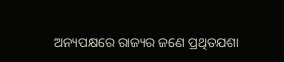ଅନ୍ୟପକ୍ଷରେ ରାଜ୍ୟର ଜଣେ ପ୍ରଥିତଯଶା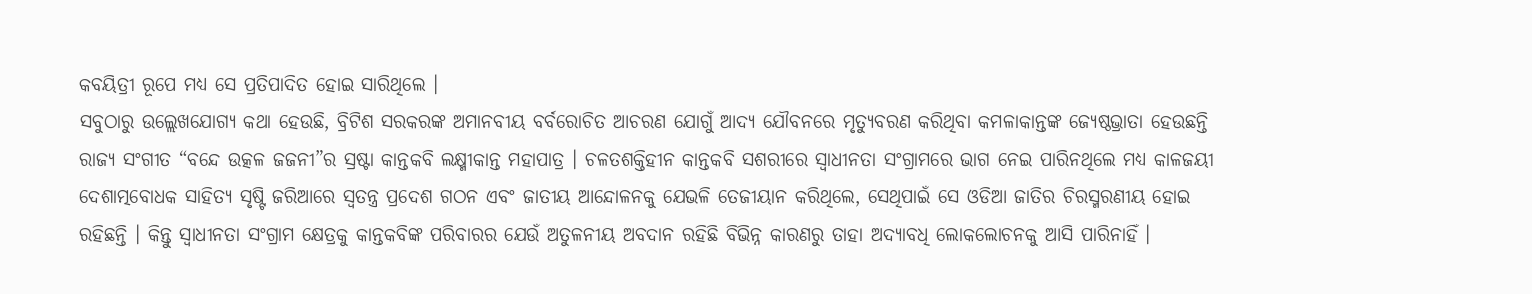କବୟିତ୍ରୀ ରୂପେ ମଧ୍ୟ ସେ ପ୍ରତିପାଦିତ ହୋଇ ସାରିଥିଲେ ।
ସବୁଠାରୁ ଉଲ୍ଲେଖଯୋଗ୍ୟ କଥା ହେଉଛି, ବ୍ରିଟିଶ ସରକରଙ୍କ ଅମାନବୀୟ ବର୍ବରୋଚିତ ଆଚରଣ ଯୋଗୁଁ ଆଦ୍ୟ ଯୌବନରେ ମୃତ୍ୟୁବରଣ କରିଥିବା କମଳାକାନ୍ତଙ୍କ ଜ୍ୟେଷ୍ଠଭ୍ରାତା ହେଉଛନ୍ତି ରାଜ୍ୟ ସଂଗୀତ “ବନ୍ଦେ ଉତ୍କଳ ଜଜନୀ”ର ସ୍ରଷ୍ଟା କାନ୍ତକବି ଲକ୍ଷ୍ମୀକାନ୍ତ ମହାପାତ୍ର । ଚଳତଶକ୍ତିହୀନ କାନ୍ତକବି ସଶରୀରେ ସ୍ୱାଧୀନତା ସଂଗ୍ରାମରେ ଭାଗ ନେଇ ପାରିନଥିଲେ ମଧ୍ୟ କାଳଜୟୀ ଦେଶାତ୍ମବୋଧକ ସାହିତ୍ୟ ସୃଷ୍ଟି ଜରିଆରେ ସ୍ୱତନ୍ତ୍ର ପ୍ରଦେଶ ଗଠନ ଏବଂ ଜାତୀୟ ଆନ୍ଦୋଳନକୁ ଯେଭଳି ତେଜୀୟାନ କରିଥିଲେ, ସେଥିପାଇଁ ସେ ଓଡିଆ ଜାତିର ଚିରସ୍ମରଣୀୟ ହୋଇ ରହିଛନ୍ତି । କିନ୍ତୁ ସ୍ୱାଧୀନତା ସଂଗ୍ରାମ କ୍ଷେତ୍ରକୁ କାନ୍ତକବିଙ୍କ ପରିବାରର ଯେଉଁ ଅତୁଳନୀୟ ଅବଦାନ ରହିଛି ବିଭିନ୍ନ କାରଣରୁ ତାହା ଅଦ୍ୟାବଧି ଲୋକଲୋଚନକୁ ଆସି ପାରିନାହିଁ ।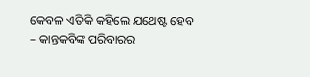କେବଳ ଏତିକି କହିଲେ ଯଥେଷ୍ଟ ହେବ – କାନ୍ତକବିଙ୍କ ପରିବାରର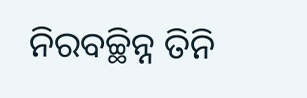ନିରବଚ୍ଛିନ୍ନ ତିନି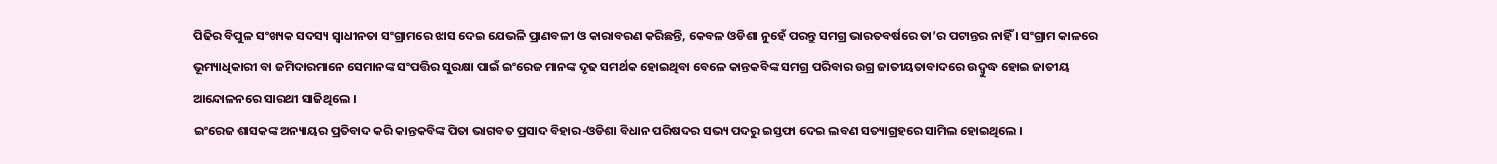ପିଢିର ବିପୁଳ ସଂଖ୍ୟକ ସଦସ୍ୟ ସ୍ୱାଧୀନତା ସଂଗ୍ରାମରେ ଝାସ ଦେଇ ଯେଭଳି ପ୍ରାଣବଳୀ ଓ କାରାବରଣ କରିଛନ୍ତି, କେବଳ ଓଡିଶା ନୁହେଁ ପରନ୍ତୁ ସମଗ୍ର ଭାରତବର୍ଷରେ ତା’ର ପଟାନ୍ତର ନାହିଁ । ସଂଗ୍ରାମ କାଳରେ ଭୂମ୍ୟାଧିକାରୀ ବା ଜମିଦାରମାନେ ସେମାନଙ୍କ ସଂପତ୍ତିର ସୁରକ୍ଷା ପାଇଁ ଇଂରେଜ ମାନଙ୍କ ଦୃଢ ସମର୍ଥକ ହୋଇଥିବା ବେଳେ କାନ୍ତକବିଙ୍କ ସମଗ୍ର ପରିବାର ଉଗ୍ର ଜାତୀୟତାବାଦରେ ଉଦ୍ବୁଦ୍ଧ ହୋଇ ଜାତୀୟ ଆନ୍ଦୋଳନରେ ସାରଥୀ ସାଜିଥିଲେ ।
ଇଂରେଜ ଶାସକଙ୍କ ଅନ୍ୟାୟର ପ୍ରତିବାଦ କରି କାନ୍ତକବିଙ୍କ ପିତା ଭାଗବତ ପ୍ରସାଦ ବିହାର-ଓଡିଶା ବିଧାନ ପରିଷଦର ସଭ୍ୟ ପଦରୁ ଇସ୍ତଫା ଦେଇ ଲବଣ ସତ୍ୟାଗ୍ରହରେ ସାମିଲ ହୋଇଥିଲେ ।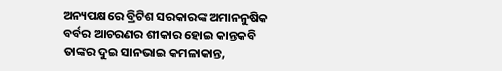ଅନ୍ୟପକ୍ଷରେ ବ୍ରିଟିଶ ସରକାରଙ୍କ ଅମାନନୁଷିକ ବର୍ବର ଆଚରଣର ଶୀକାର ହୋଇ କାନ୍ତକବି ତାଙ୍କର ଦୁଇ ସାନଭାଇ କମଳାକାନ୍ତ,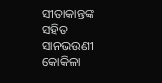ସୀତାକାନ୍ତଙ୍କ ସହିତ ସାନଭଉଣୀ କୋକିଳା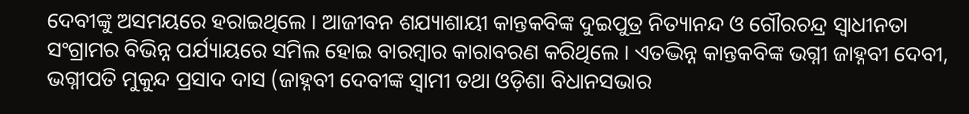ଦେବୀଙ୍କୁ ଅସମୟରେ ହରାଇଥିଲେ । ଆଜୀବନ ଶଯ୍ୟାଶାୟୀ କାନ୍ତକବିଙ୍କ ଦୁଇପୁତ୍ର ନିତ୍ୟାନନ୍ଦ ଓ ଗୌରଚନ୍ଦ୍ର ସ୍ୱାଧୀନତା ସଂଗ୍ରାମର ବିଭିନ୍ନ ପର୍ଯ୍ୟାୟରେ ସମିଲ ହୋଇ ବାରମ୍ବାର କାରାବରଣ କରିଥିଲେ । ଏତଦ୍ଭିନ୍ନ କାନ୍ତକବିଙ୍କ ଭଗ୍ନୀ ଜାହ୍ନବୀ ଦେବୀ, ଭଗ୍ନୀପତି ମୁକୁନ୍ଦ ପ୍ରସାଦ ଦାସ (ଜାହ୍ନବୀ ଦେବୀଙ୍କ ସ୍ୱାମୀ ତଥା ଓଡ଼ିଶା ବିଧାନସଭାର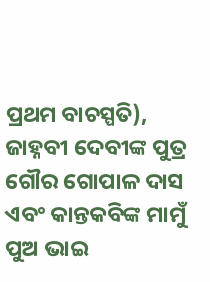ପ୍ରଥମ ବାଚସ୍ପତି), ଜାହ୍ନବୀ ଦେବୀଙ୍କ ପୁତ୍ର ଗୌର ଗୋପାଳ ଦାସ ଏବଂ କାନ୍ତକବିଙ୍କ ମାମୁଁ ପୁଅ ଭାଇ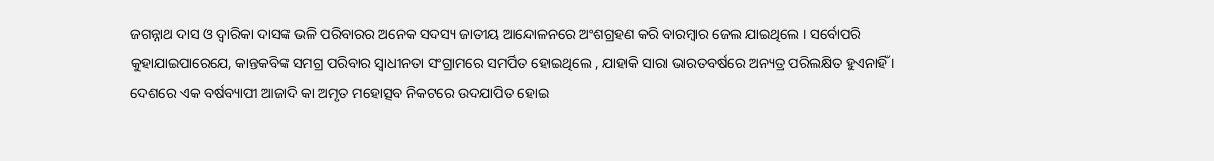ଜଗନ୍ନାଥ ଦାସ ଓ ଦ୍ୱାରିକା ଦାସଙ୍କ ଭଳି ପରିବାରର ଅନେକ ସଦସ୍ୟ ଜାତୀୟ ଆନ୍ଦୋଳନରେ ଅଂଶଗ୍ରହଣ କରି ବାରମ୍ବାର ଜେଲ ଯାଇଥିଲେ । ସର୍ବୋପରି କୁହାଯାଇପାରେଯେ, କାନ୍ତକବିଙ୍କ ସମଗ୍ର ପରିବାର ସ୍ୱାଧୀନତା ସଂଗ୍ରାମରେ ସମର୍ପିତ ହୋଇଥିଲେ , ଯାହାକି ସାରା ଭାରତବର୍ଷରେ ଅନ୍ୟତ୍ର ପରିଲକ୍ଷିତ ହୁଏନାହିଁ ।
ଦେଶରେ ଏକ ବର୍ଷବ୍ୟାପୀ ଆଜାଦି କା ଅମୃତ ମହୋତ୍ସବ ନିକଟରେ ଉଦଯାପିତ ହୋଇ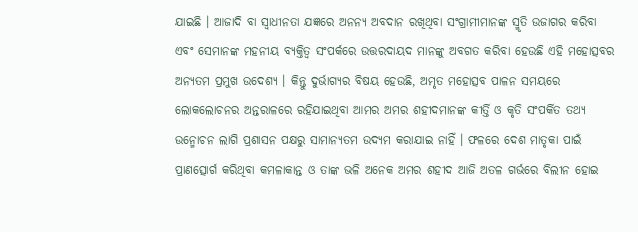ଯାଇଛି । ଆଜାଦି ବା ସ୍ୱାଧୀନତା ଯଜ୍ଞରେ ଅନନ୍ୟ ଅବଦାନ ରଖିଥିବା ସଂଗ୍ରାମୀମାନଙ୍କ ସ୍ମୃତି ଉଜାଗର କରିବା ଏବଂ ସେମାନଙ୍କ ମହନୀୟ ବ୍ୟକ୍ତିତ୍ୱ ସଂପର୍କରେ ଉତ୍ତରଦାୟଦ ମାନଙ୍କୁ ଅବଗତ କରିବା ହେଉଛି ଏହି ମହୋତ୍ସବର ଅନ୍ୟତମ ପ୍ରମୁଖ ଉଦେଶ୍ୟ । କିନ୍ତୁ ଦୁର୍ଭାଗ୍ୟର ବିଷୟ ହେଉଛି, ଅମୃତ ମହୋତ୍ସବ ପାଳନ ସମୟରେ ଲୋକଲୋଚନର ଅନ୍ତରାଳରେ ରହିଯାଇଥିବା ଆମର ଅମର ଶହୀଦମାନଙ୍କ କୀର୍ତ୍ତି ଓ କୃତି ସଂପର୍କିତ ତଥ୍ୟ ଉନ୍ମୋଚନ ଲାଗି ପ୍ରଶାସନ ପକ୍ଷରୁ ସାମାନ୍ୟତମ ଉଦ୍ୟମ କରାଯାଇ ନାହିଁ । ଫଳରେ ଦେଶ ମାତୃକା ପାଇଁ ପ୍ରାଣତ୍ସୋର୍ଗ କରିଥିବା କମଳାକାନ୍ତ ଓ ତାଙ୍କ ଭଳି ଅନେକ ଅମର ଶହୀଦ ଆଜି ଅତଳ ଗର୍ଭରେ ବିଲୀନ ହୋଇ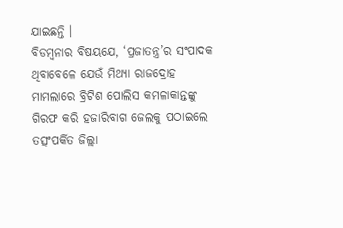ଯାଇଛନ୍ତି ।
ବିଡମ୍ବନାର ବିଷୟଯେ, ‘ପ୍ରଜାତନ୍ତ୍ର’ର ସଂପାଦକ ଥିବାବେଳେ ଯେଉଁ ମିଥ୍ୟା ରାଜଦ୍ରୋହ ମାମଲାରେ ବ୍ରିଟିଶ ପୋଲିସ କମଳାକାନ୍ତଙ୍କୁ ଗିରଫ କରି ହଜାରିବାଗ ଜେଲକୁ ପଠାଇଲେ ତତ୍ସଂପର୍କିତ ଜିଲ୍ଲା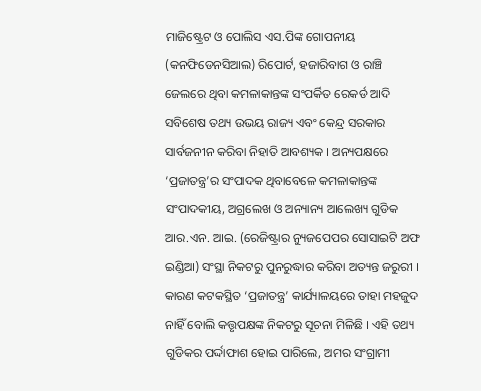ମାଜିଷ୍ଟ୍ରେଟ ଓ ପୋଲିସ ଏସ.ପିଙ୍କ ଗୋପନୀୟ (କନଫିଡେନସିଆଲ) ରିପୋର୍ଟ, ହଜାରିବାଗ ଓ ରାଞ୍ଚି ଜେଲରେ ଥିବା କମଳାକାନ୍ତଙ୍କ ସଂପର୍କିତ ରେକର୍ଡ ଆଦି ସବିଶେଷ ତଥ୍ୟ ଉଭୟ ରାଜ୍ୟ ଏବଂ କେନ୍ଦ୍ର ସରକାର ସାର୍ବଜନୀନ କରିବା ନିହାତି ଆବଶ୍ୟକ । ଅନ୍ୟପକ୍ଷରେ ‘ପ୍ରଜାତନ୍ତ୍ର’ର ସଂପାଦକ ଥିବାବେଳେ କମଳାକାନ୍ତଙ୍କ ସଂପାଦକୀୟ, ଅଗ୍ରଲେଖ ଓ ଅନ୍ୟାନ୍ୟ ଆଲେଖ୍ୟ ଗୁଡିକ ଆର.ଏନ. ଆଇ. (ରେଜିଷ୍ଟ୍ରାର ନ୍ୟୁଜପେପର ସୋସାଇଟି ଅଫ ଇଣ୍ଡିଆ) ସଂସ୍ଥା ନିକଟରୁ ପୁନରୁଦ୍ଧାର କରିବା ଅତ୍ୟନ୍ତ ଜରୁରୀ । କାରଣ କଟକସ୍ଥିତ ‘ପ୍ରଜାତନ୍ତ୍ର’ କାର୍ଯ୍ୟାଳୟରେ ତାହା ମହଜୁଦ ନାହିଁ ବୋଲି କତ୍ତୃପକ୍ଷଙ୍କ ନିକଟରୁ ସୂଚନା ମିଳିଛି । ଏହି ତଥ୍ୟ ଗୁଡିକର ପର୍ଦ୍ଦାଫାଶ ହୋଇ ପାରିଲେ, ଅମର ସଂଗ୍ରାମୀ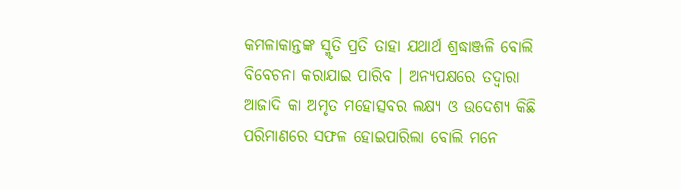କମଳାକାନ୍ତଙ୍କ ସ୍ମୃତି ପ୍ରତି ତାହା ଯଥାର୍ଥ ଶ୍ରଦ୍ଧାଞ୍ଜଳି ବୋଲି ବିବେଚନା କରାଯାଇ ପାରିବ । ଅନ୍ୟପକ୍ଷରେ ତଦ୍ୱାରା ଆଜାଦି କା ଅମୃତ ମହୋତ୍ସବର ଲକ୍ଷ୍ୟ ଓ ଉଦେଶ୍ୟ କିଛି ପରିମାଣରେ ସଫଳ ହୋଇପାରିଲା ବୋଲି ମନେ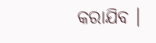କରାଯିବ ।